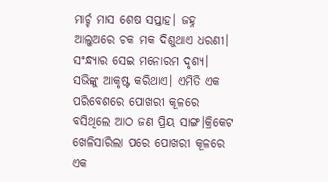ମାର୍ଚ୍ଚ ମାସ ଶେଷ ସପ୍ତାହ। ଜହ୍ନ ଆଲୁଅରେ ଚକ ମକ ଦିଶୁଥାଏ ଧରଣୀ। ସଂନ୍ଧ୍ୟାର ସେଇ ମନୋରମ ଦୃଶ୍ୟ। ସଭିଙ୍କୁ ଆକୃଷ୍ଟ କରିଥାଏ। ଏମିତି ଏକ ପରିବେଶରେ ପୋଖରୀ କୂଳରେ ବସିଥିଲେ ଆଠ ଜଣ ପ୍ରିୟ ସାଙ୍ଗ।କ୍ରିକେଟ ଖେଳିସାରିଲା ପରେ ପୋଖରୀ କୂଳରେ ଏକ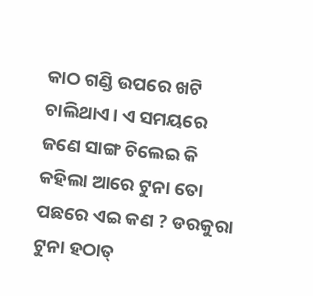କାଠ ଗଣ୍ଡି ଉପରେ ଖଟି ଚାଲିଥାଏ। ଏ ସମୟରେ ଜଣେ ସାଙ୍ଗ ଚିଲେଇ କି କହିଲା ଆରେ ଟୁନା ତୋ ପଛରେ ଏଇ କଣ ? ଡରକୁରା ଟୁନା ହଠାତ୍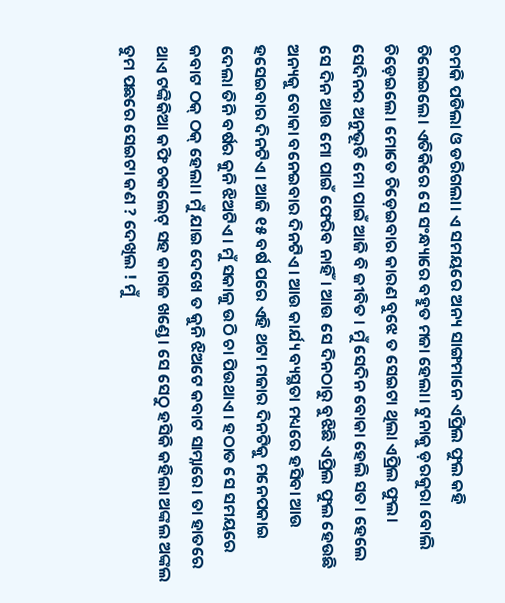ଚମକି ପଡିଲା ଓ ଡରିଗଲା। ଏ ସମୟରେ ଅନ୍ୟ ସାଙ୍ଗମାନେ ଏପ୍ରିଲ ଫୁଲ କହି ଚିଲେଇଲେ। ଏତିକିରେ ସେ ସଂନ୍ଧ୍ୟାରେ ବହୁତ ମଜା ହେଲା। ଟୁନାକୁ ଡ଼ରକୁରା ବୋଲି ଚିଡ଼େଇଲେ। ମୋତେ ଚିଡ଼େଇବାର କାରଣ ବୁଝେ ତ ସେଇଟା ଥିଲା ଏପ୍ରିଲ ଫୁଲ। ସେଦିନର ଅନୁଭୂତି ମୋ ପାଇଁ ଆଜି ବି ଜୀବିତ । ମୁଁ ସେଦିନ ବୋକା ହେଲି ସତ। ହେଲେ ସେ ଦିନ ଆଉ ମୋ ପାଇଁ ଫେରିବ ନାହିଁ। ଆଉ ସେ ଦିନଠାରୁ ବୁଝିଛି ଏପ୍ରିଲ ଫୁଲ ହେଉଛି ଅନ୍ୟକୁ ବୋକା ବନେଇବାର ଦିନଟିଏ। ଆଉ କାର୍ଯ୍ୟ ବ୍ୟସ୍ଥତା ମଧ୍ୟରେ ହସିବା ଆଉ ହସେଇବାର ଦିନଟିଏ। ଆଜି ୧୫ ବର୍ଷ ପରେ ଏହି ଥଟା ମଜାର ଦିନଟିକୁ ମନେପକାଇ ଦେଲା ତିନି ବର୍ଷର କୁନି ଝିଅଟିଏ। ମୁଁ ସକାଳୁ ଉଠି ଚା ପିଉଥାଏ। ହଠାତ ସେ ସମୟରେ କବାଟ ଠକ୍ ଠକ୍ ହେଲା। ମୁଁ ଯାଇ ଦେଖେ ତ କୁନି ଝିଅଟେ କବାଟ ସାମ୍ନାରେ। ତା ହାତରେ ଥାଏ ଟଙ୍କିକିଆ କଫି ଚକଲେଟ୍ ସହ କାଗଜ ଖଣ୍ଡେ। ସେ ସେଠୁ ହସିକି କହିଲା ଅଙ୍କଲ ଅଙ୍କଲ ତୁମ ପଛରେ ସେଇଟା କଣ ? ଦେଖିଲ ! ମୁଁ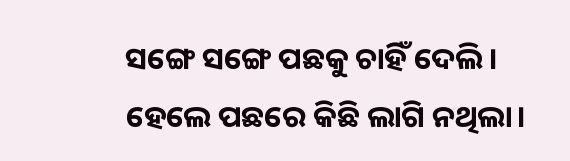ସଙ୍ଗେ ସଙ୍ଗେ ପଛକୁ ଚାହିଁ ଦେଲି। ହେଲେ ପଛରେ କିଛି ଲାଗି ନଥିଲା।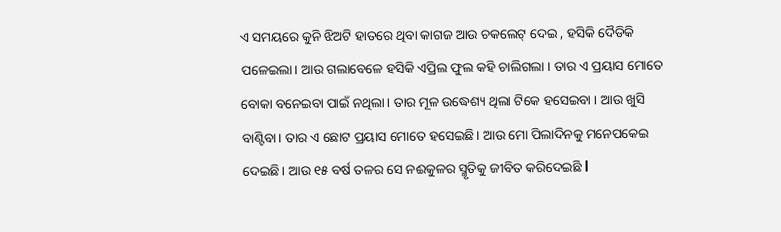ଏ ସମୟରେ କୁନି ଝିଅଟି ହାତରେ ଥିବା କାଗଜ ଆଉ ଚକଲେଟ୍ ଦେଇ , ହସିକି ଦୈଡିକି ପଳେଇଲା। ଆଉ ଗଲାବେଳେ ହସିକି ଏପ୍ରିଲ ଫୁଲ କହି ଚାଲିଗଲା । ତାର ଏ ପ୍ରୟାସ ମୋତେ ବୋକା ବନେଇବା ପାଇଁ ନଥିଲା। ତାର ମୂଳ ଉଦ୍ଧେଶ୍ୟ ଥିଲା ଟିକେ ହସେଇବା । ଆଉ ଖୁସି ବାଣ୍ଟିବା। ତାର ଏ ଛୋଟ ପ୍ରୟାସ ମୋତେ ହସେଇଛି। ଆଉ ମୋ ପିଲାଦିନକୁ ମନେପକେଇ ଦେଇଛି। ଆଉ ୧୫ ବର୍ଷ ତଳର ସେ ନଈକୁଳର ସ୍ମୃତିକୁ ଜୀବିତ କରିଦେଇଛି l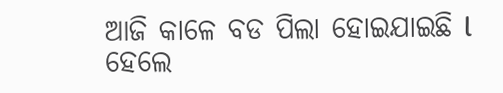ଆଜି କାଳେ ବଡ ପିଲା ହୋଇଯାଇଛି l ହେଲେ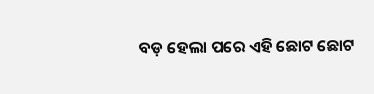ବଡ଼ ହେଲା ପରେ ଏହି ଛୋଟ ଛୋଟ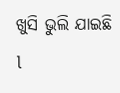ଖୁସି ଭୁଲି ଯାଇଛି l